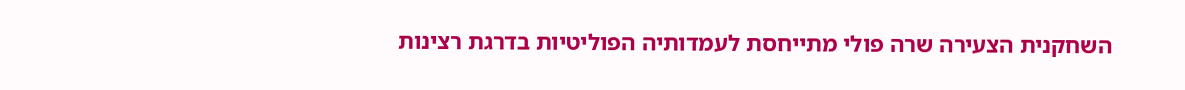השחקנית הצעירה שרה פולי מתייחסת לעמדותיה הפוליטיות בדרגת רצינות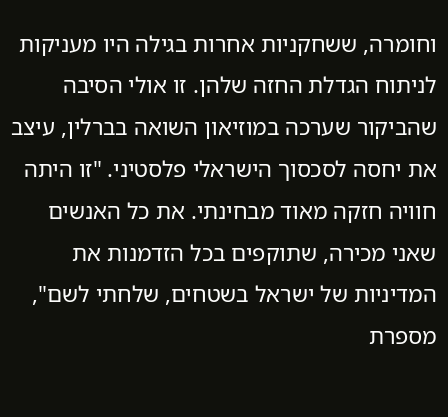וחומרה, ששחקניות אחרות בגילה היו מעניקות לניתוח הגדלת החזה שלהן. זו אולי הסיבה שהביקור שערכה במוזיאון השואה בברלין, עיצב את יחסה לסכסוך הישראלי פלסטיני. "זו היתה חוויה חזקה מאוד מבחינתי. את כל האנשים שאני מכירה, שתוקפים בכל הזדמנות את המדיניות של ישראל בשטחים, שלחתי לשם", מספרת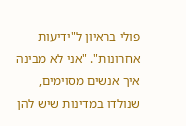פולי בראיון ל"ידיעות אחרונות". "אני לא מבינה איך אנשים מסוימים, שנולדו במדינות שיש להן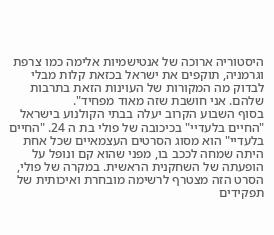היסטוריה ארוכה של אנטישמיות אלימה כמו צרפת וגרמניה, תוקפים את ישראל בכזאת קלות מבלי לבדוק מה המקורות של העוינות הזאת בתרבות שלהם. אני חושבת שזה מאוד מפחיד".
בסוף השבוע הקרוב יעלה בבתי הקולנוע בישראל "החיים בלעדיי" בכיכובה של פולי בת ה 24. "החיים בלעדיי" הוא מסוג הסרטים העצמאיים שכל אחת היתה שמחה לככב בו, מפני שהוא קם ונופל על הופעתה של השחקנית הראשית. במקרה של פולי, הסרט הזה מצטרף לרשימה מובחרת ואיכותית של תפקידים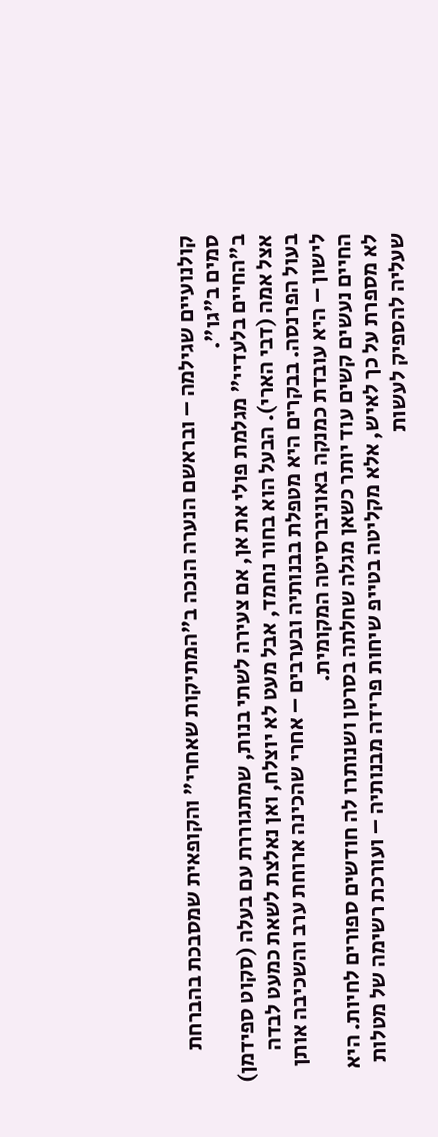קולנועיים שגילמה – ובראשם הנערה הנכה ב"המתיקות שאחרי" והקופאית שמסבכת בהברחת סמים ב"גו".
ב"החיים בלעדיי" מגלמת פולי את אן, אם צעירה לשתי בנות, שמתגוררת עם בעלה (סקוט ספידמן) אצל אמה (דבי הארי). הבעל הוא בחור נחמד, אבל מעט לא יוצלח, ואן נאלצת לשאת כמעט לבדה בעול הפרנסה. בבקרים היא מטפלת בבנותיה ובערבים – אחרי שהכינה ארוחת ערב והשכיבה אותן לישון – היא עובדת כמנקה באוניברסיטה המקומית.
החיים נעשים קשים עוד יותר כשאן מגלה שחלתה בסרטן ושנותרו לה חודשים ספורים לחיות. היא לא מספרת על כך לאיש, אלא מקליטה בטייפ שיחות פרידה מבנותיה – ועורכת רשימה של מטלות שעליה להספיק לעשות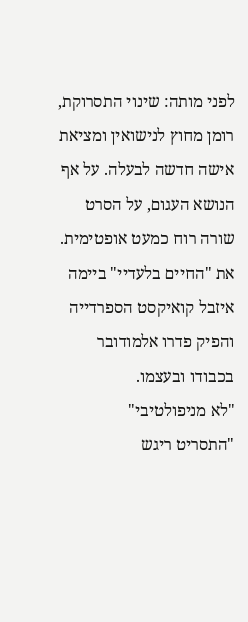לפני מותה: שינוי התסרוקת, רומן מחוץ לנישואין ומציאת אישה חדשה לבעלה. על אף הנושא העגום, על הסרט שורה רוח כמעט אופטימית. את "החיים בלעדיי" ביימה איזבל קואיקסט הספרדייה והפיק פדרו אלמודובר בכבודו ובעצמו.
"לא מניפולטיבי"
"התסריט ריגש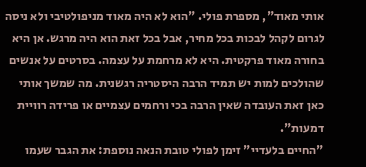אותי מאוד", מספרת פולי. "הוא לא היה מאוד מניפולטיבי ולא ניסה לגרום לקהל לבכות בכל מחיר, אבל בכל זאת הוא היה מרגש. אן היא בחורה מאוד פרקטית. היא לא מרחמת על עצמה. בסרטים על אנשים שהולכים למות יש תמיד הרבה היסטריה רגשנית. מה שמשך אותי כאן זאת העובדה שאין הרבה בכי ורחמים עצמיים או פרידה רוויית דמעות".
"החיים בלעדיי" זימן לפולי טובת הנאה נוספת: את הגבר שעמו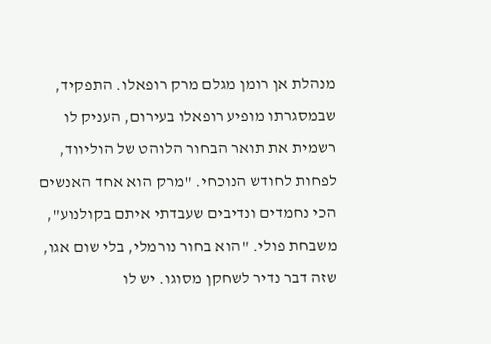מנהלת אן רומן מגלם מרק רופאלו. התפקיד, שבמסגרתו מופיע רופאלו בעירום, העניק לו רשמית את תואר הבחור הלוהט של הוליווד, לפחות לחודש הנוכחי. "מרק הוא אחד האנשים הכי נחמדים ונדיבים שעבדתי איתם בקולנוע", משבחת פולי. "הוא בחור נורמלי, בלי שום אגו, שזה דבר נדיר לשחקן מסוגו. יש לו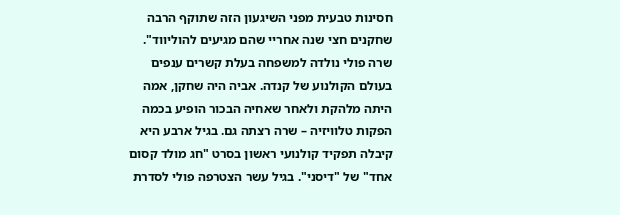חסינות טבעית מפני השיגעון הזה שתוקף הרבה שחקנים חצי שנה אחריי שהם מגיעים להוליווד".
שרה פולי נולדה למשפחה בעלת קשרים ענפים בעולם הקולנוע של קנדה. אביה היה שחקן, אמה היתה מלהקת ולאחר שאחיה הבכור הופיע בכמה הפקות טלוויזיה – שרה רצתה גם. בגיל ארבע היא קיבלה תפקיד קולנועי ראשון בסרט "חג מולד קסום אחד" של "דיסני". בגיל עשר הצטרפה פולי לסדרת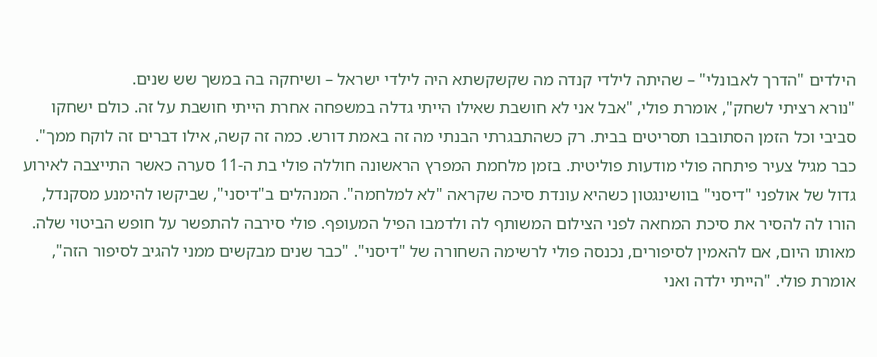הילדים "הדרך לאבונלי" – שהיתה לילדי קנדה מה שקשקשתא היה לילדי ישראל – ושיחקה בה במשך שש שנים.
"נורא רציתי לשחק", אומרת פולי, "אבל אני לא חושבת שאילו הייתי גדלה במשפחה אחרת הייתי חושבת על זה. כולם ישחקו סביבי וכל הזמן הסתובבו תסריטים בבית. רק כשהתבגרתי הבנתי מה זה באמת דורש. כמה זה קשה, אילו דברים זה לוקח ממך".
כבר מגיל צעיר פיתחה פולי מודעות פוליטית. בזמן מלחמת המפרץ הראשונה חוללה פולי בת ה-11 סערה כאשר התייצבה לאירוע גדול של אולפני "דיסני" בוושינגטון כשהיא עונדת סיכה שקראה "לא למלחמה". המנהלים ב"דיסני", שביקשו להימנע מסקנדל, הורו לה להסיר את סיכת המחאה לפני הצילום המשותף לה ולדמבו הפיל המעופף. פולי סירבה להתפשר על חופש הביטוי שלה. מאותו היום, אם להאמין לסיפורים, נכנסה פולי לרשימה השחורה של "דיסני". "כבר שנים מבקשים ממני להגיב לסיפור הזה", אומרת פולי. "הייתי ילדה ואני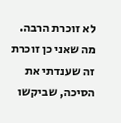לא זוכרת הרבה. מה שאני כן זוכרת זה שענדתי את הסיכה, שביקשו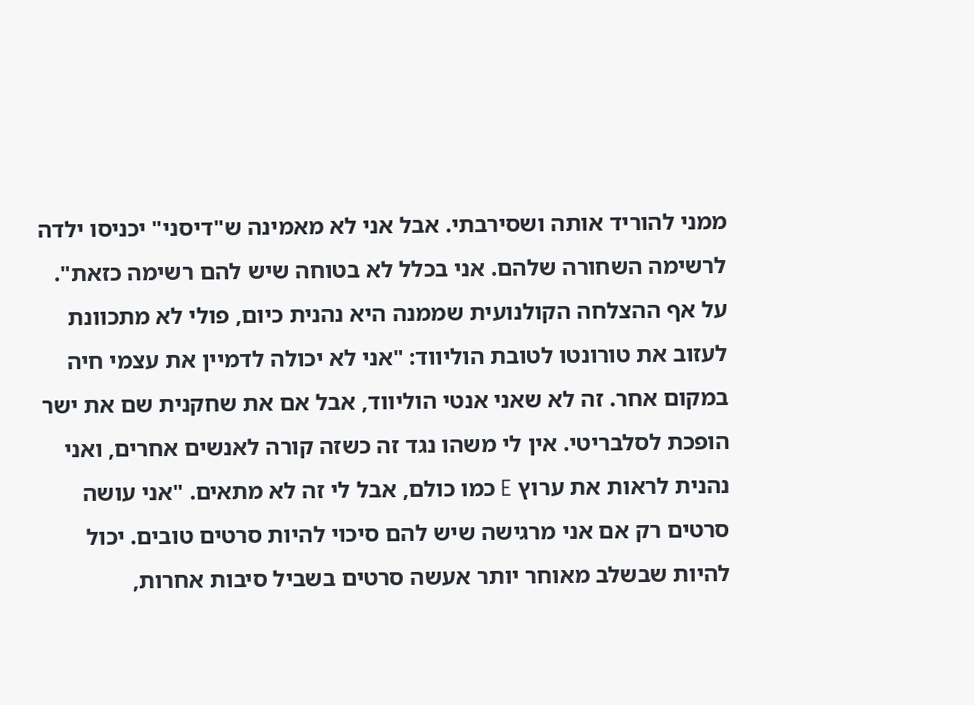ממני להוריד אותה ושסירבתי. אבל אני לא מאמינה ש"דיסני" יכניסו ילדה לרשימה השחורה שלהם. אני בכלל לא בטוחה שיש להם רשימה כזאת".
על אף ההצלחה הקולנועית שממנה היא נהנית כיום, פולי לא מתכוונת לעזוב את טורונטו לטובת הוליווד: "אני לא יכולה לדמיין את עצמי חיה במקום אחר. זה לא שאני אנטי הוליווד, אבל אם את שחקנית שם את ישר הופכת לסלבריטי. אין לי משהו נגד זה כשזה קורה לאנשים אחרים, ואני נהנית לראות את ערוץ E כמו כולם, אבל לי זה לא מתאים. "אני עושה סרטים רק אם אני מרגישה שיש להם סיכוי להיות סרטים טובים. יכול להיות שבשלב מאוחר יותר אעשה סרטים בשביל סיבות אחרות,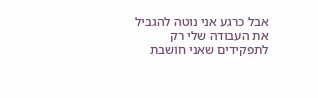אבל כרגע אני נוטה להגביל את העבודה שלי רק לתפקידים שאני חושבת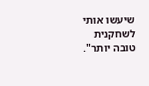שיעשו אותי לשחקנית טובה יותר".